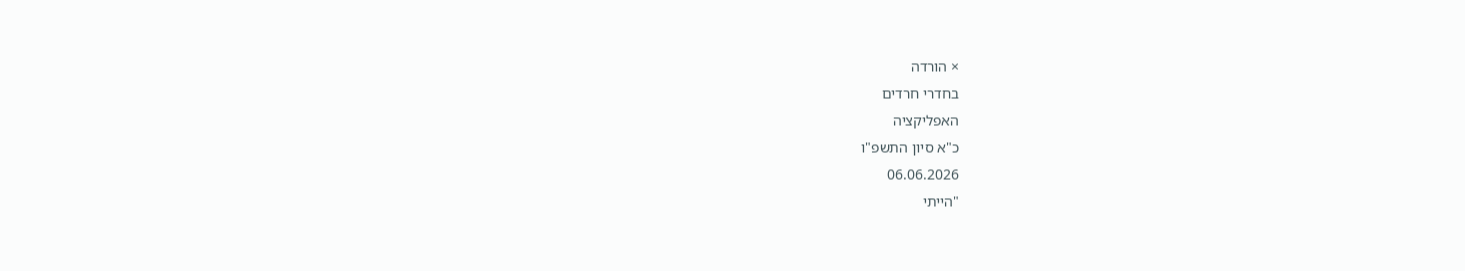× הורדה
בחדרי חרדים
האפליקציה
כ"א סיון התשפ"ו
06.06.2026
"הייתי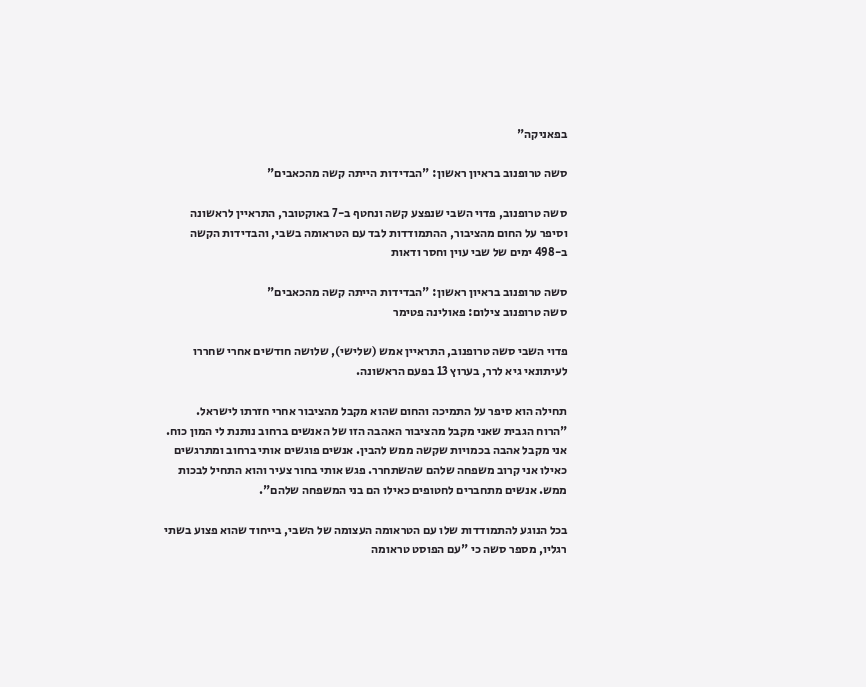בפאניקה"

סשה טרופנוב בראיון ראשון: "הבדידות הייתה קשה מהכאבים"

סשה טרופנוב, פדוי השבי שנפצע קשה ונחטף ב-7 באוקטובר, התראיין לראשונה וסיפר על החום מהציבור, ההתמודדות לבד עם הטראומה בשבי, והבדידות הקשה ב-498 ימים של שבי עוין וחסר ודאות

סשה טרופנוב בראיון ראשון: "הבדידות הייתה קשה מהכאבים"
סשה טרופנוב צילום: פאולינה פטימר

פדוי השבי סשה טרופנוב, התראיין אמש (שלישי), שלושה חודשים אחרי שחררו לעיתונאי גיא לרר, בערוץ 13 בפעם הראשונה.

תחילה הוא סיפר על התמיכה והחום שהוא מקבל מהציבור אחרי חזרתו לישראל. "הרוח הגבית שאני מקבל מהציבור האהבה הזו של האנשים ברחוב נותנת לי המון כוח. אני מקבל אהבה בכמויות שקשה ממש להבין. אנשים פוגשים אותי ברחוב ומתרגשים כאילו אני קרוב משפחה שלהם שהשתחרר. פגש אותי בחור צעיר והוא התחיל לבכות ממש. אנשים מתחברים לחטופים כאילו הם בני המשפחה שלהם".

בכל הנוגע להתמודדות שלו עם הטראומה העצומה של השבי, בייחוד שהוא פצוע בשתי רגליו, מספר סשה כי "עם הפוסט טראומה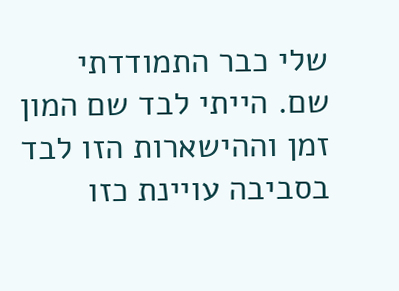שלי כבר התמודדתי שם. הייתי לבד שם המון זמן וההישארות הזו לבד בסביבה עויינת כזו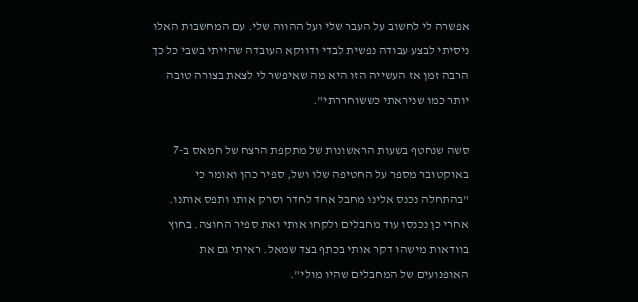אפשרה לי לחשוב על העבר שלי ועל ההווה שלי. עם המחשבות האלו ניסיתי לבצע עבודה נפשית לבדי ודווקא העובדה שהייתי בשבי כל כך הרבה זמן אז העשייה הזו היא מה שאיפשר לי לצאת בצורה טובה יותר כמו שניראתי כששוחררתי".

סשה שנחטף בשעות הראשונות של מתקפת הרצח של חמאס ב-7 באוקטובר מספר על החטיפה שלו ושל, ספיר כהן ואומר כי "בהתחלה נכנס אלינו מחבל אחד לחדר וסרק אותו ותפס אותנו. אחרי כן נכנסו עוד מחבלים ולקחו אותי ואת ספיר החוצה. בחוץ בוודאות מישהו דקר אותי בכתף בצד שמאל. ראיתי גם את האופנועים של המחבלים שהיו מולי".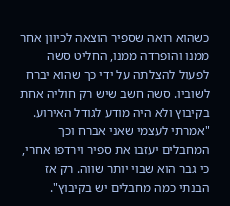כשהוא רואה שספיר הוצאה לכיוון אחר ממנו והופרדה ממנו, החליט סשה לפעול להצלתה על ידי כך שהוא יברח לשוביו. סשה חשב שיש רק חוליה אחת בקיבוץ ולא היה מודע לגודל האירוע. "אמרתי לעצמי שאני אברח וכך המחבלים יעזבו את ספיר וירדפו אחרי, כי גבר הוא שבוי יותר שווה. רק אז הבנתי כמה מחבלים יש בקיבוץ".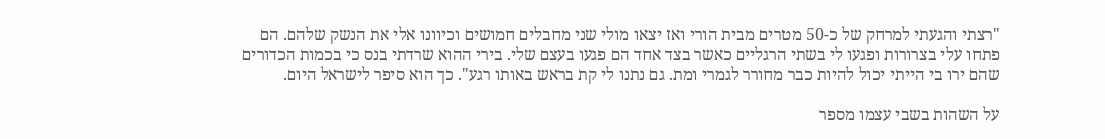"רצתי והגעתי למרחק של כ-50 מטרים מבית הורי ואז יצאו מולי שני מחבלים חמושים וכיוונו אלי את הנשק שלהם. הם פתחו עלי בצרורות ופגעו לי בשתי הרגליים כאשר בצד אחד הם פגעו בעצם שלי. בירי ההוא שרדתי בנס כי בכמות הכדורים שהם ירו בי הייתי יכול להיות כבר מחורר לגמרי ומת. גם נתנו לי קת בראש באותו רגע". כך הוא סיפר לישראל היום.

על השהות בשבי עצמו מספר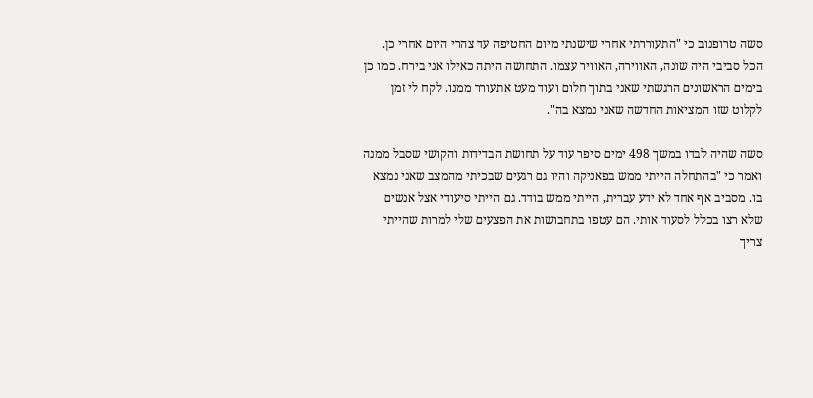סשה טרופנוב כי "התעוררתי אחרי שישנתי מיום החטיפה עד צהרי היום אחרי כן. הכל סביבי היה שונה, האווירה, האוויר עצמו. התחושה היתה כאילו אני בירח. כמו כן בימים הראשונים הרגשתי שאני בתוך חלום ועוד מעט אתעורר ממנו. לקח לי זמן לקלוט שזו המציאות החדשה שאני נמצא בה".

סשה שהיה לבדו במשך 498 ימים סיפר עוד על תחושת הבדידות והקושי שסבל ממנה ואמר כי "בהתחלה הייתי ממש בפאניקה והיו גם רגעים שבכיתי מהמצב שאני נמצא בו. מסביב אף אחד לא ידע עברית, הייתי ממש בודד. גם הייתי סיעודי אצל אנשים שלא רצו בכלל לסעוד אותי. הם עטפו בתחבושות את הפצעים שלי למרות שהייתי צריך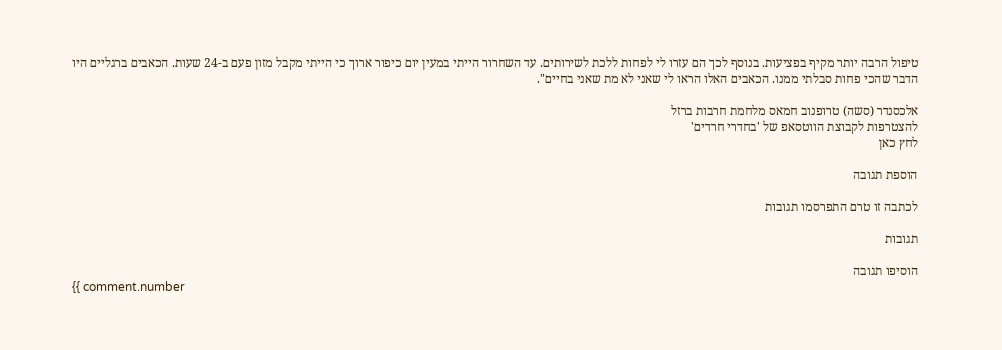טיפול הרבה יותר מקיף בפציעות. בנוסף לכך הם עזרו לי לפחות ללכת לשירותים. עד השחרור הייתי במעין יום כיפור ארוך כי הייתי מקבל מזון פעם ב-24 שעות. הכאבים ברגליים היו הדבר שהכי פחות סבלתי ממנו. הכאבים האלו הראו לי שאני לא מת שאני בחיים".

אלכסנדר (סשה) טרופנוב חמאס מלחמת חרבות ברזל
להצטרפות לקבוצת הווטסאפ של 'בחדרי חרדים'
לחץ כאן

הוספת תגובה

לכתבה זו טרם התפרסמו תגובות

תגובות

הוסיפו תגובה
{{ comment.number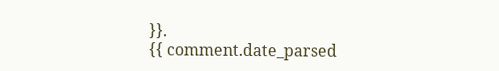}}.
{{ comment.date_parsed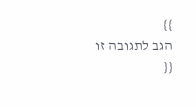}}
הגב לתגובה זו
{{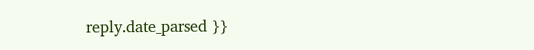reply.date_parsed }}